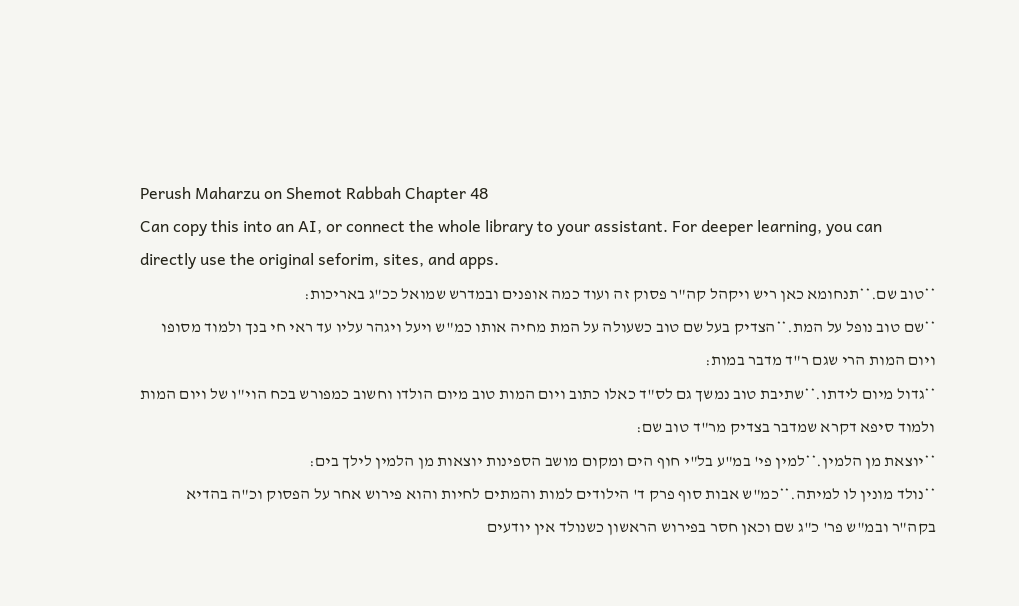Perush Maharzu on Shemot Rabbah Chapter 48
Can copy this into an AI, or connect the whole library to your assistant. For deeper learning, you can directly use the original seforim, sites, and apps.
**טוב שם.**תנחומא כאן ריש ויקהל קה"ר פסוק זה ועוד כמה אופנים ובמדרש שמואל ככ"ג באריכות:
**שם טוב נופל על המת.**הצדיק בעל שם טוב כשעולה על המת מחיה אותו כמ"ש ויעל ויגהר עליו עד ראי חי בנך ולמוד מסופו ויום המות הרי שגם ר"ד מדבר במות:
**גדול מיום לידתו.**שתיבת טוב נמשך גם לס"ד כאלו כתוב ויום המות טוב מיום הולדו וחשוב כמפורש בכח הוי"ו של ויום המות ולמוד סיפא דקרא שמדבר בצדיק מר"ד טוב שם:
**יוצאת מן הלמין.**למין פי' במ"ע בל"י חוף הים ומקום מושב הספינות יוצאות מן הלמין לילך בים:
**נולד מונין לו למיתה.**כמ"ש אבות סוף פרק ד' הילודים למות והמתים לחיות והוא פירוש אחר על הפסוק וכ"ה בהדיא בקה"ר ובמ"ש פר' כ"ג שם וכאן חסר בפירוש הראשון כשנולד אין יודעים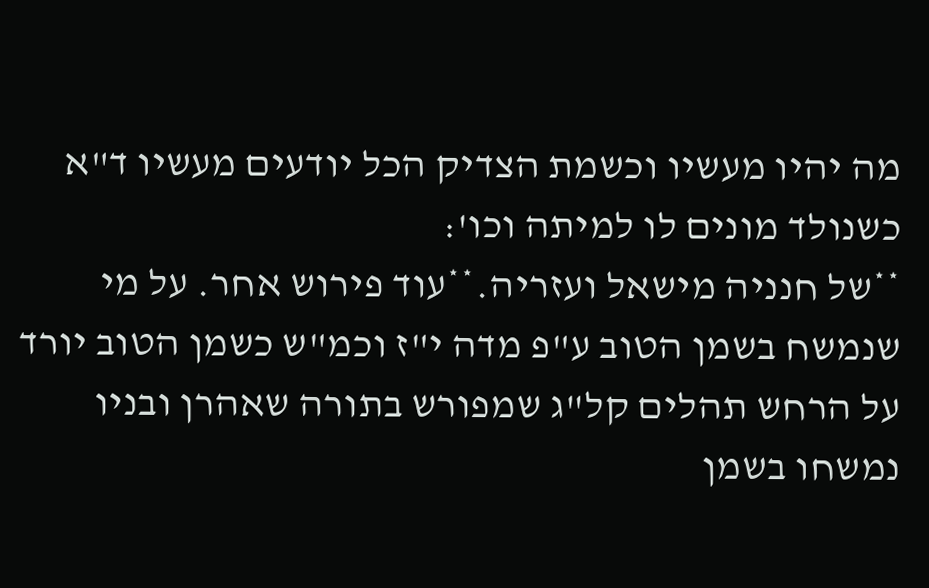מה יהיו מעשיו וכשמת הצדיק הכל יודעים מעשיו ד"א כשנולד מונים לו למיתה וכו':
**של חנניה מישאל ועזריה.**עוד פירוש אחר. על מי שנמשח בשמן הטוב ע"פ מדה י"ז וכמ"ש כשמן הטוב יורד על הרחש תהלים קל"ג שמפורש בתורה שאהרן ובניו נמשחו בשמן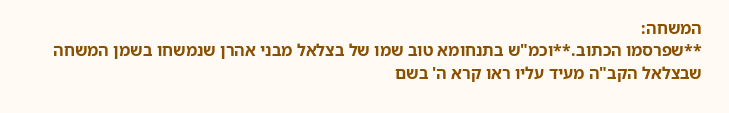המשחה:
**שפרסמו הכתוב.**וכמ"ש בתנחומא טוב שמו של בצלאל מבני אהרן שנמשחו בשמן המשחה שבצלאל הקב"ה מעיד עליו ראו קרא ה' בשם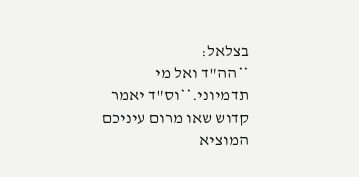בצלאל:
**הה"ד ואל מי תדמיוני.**וס"ד יאמר קדוש שאו מרום עיניכם המוציא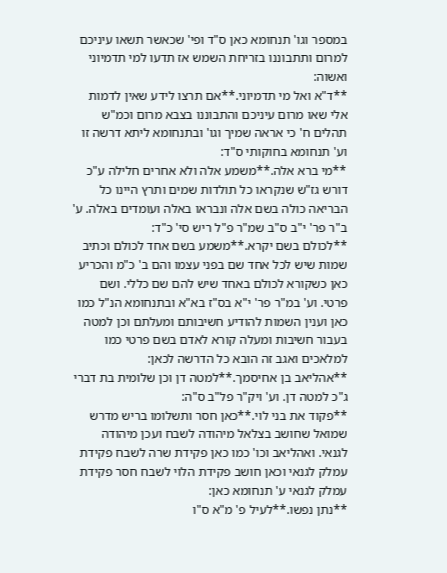במספר וגו' תנחומא כאן ס"ד ופי' שכאשר תשאו עיניכם למרום ותתבוננו בזריחת השמש אז תדעו למי תדמיוני ואשוה:
**ד"א ואל מי תדמיוני.**אם תרצו לידע שאין לדמות אלי שאו מרום עיניכם והתבוננו בצבא מרום וכמ"ש תהלים ח' כי אראה שמיך וגו' ובתנחומא ליתא דרשה זו וע' תנחומא בחוקותי ס"ד:
**מי ברא אלה.**משמע אלה ולא אחרים חלילה ע"כ דורש גז"ש שנקראו כל תולדות שמים ותרץ היינו כל הבריאה כולה בשם אלה ונבראו באלה ועומדים באלה. ע' ב"ר פר' י"ב ס"ב שמ"ר פ"ל ריש סי' כ"ד:
**לכולם בשם יקרא.**משמע בשם אחד לכולם וכתיב שמות שיש לכל אחד שם בפני עצמו והם ב' כ"מ והכריע כאן כשקורא לכולם באחד שיש להם שם כללי. ושם פרטי. וע' במ"ר פר' י"א בס"ז בא"א ובתנחומא הנ"ל כמו כאן וענין השמות להודיע חשיבותם ומעלתם וכן למטה בעבור חשיבות ומעלה קורא לאדם בשם פרטי כמו למלאכים ואגב זה הובא כל הדרשה לכאן:
**אהליאב בן אחיסמך.**למטה דן וכן שלומית בת דברי ג"כ למטה דן. וע' ויק"ר פל"ב ס"ה:
**פקוד את בני לוי.**כאן חסר ותשלומו בריש מדרש שמואל שחושב בצלאל מיהודה לשבח ועכן מיהודה לגנאי. ואהליאב וכו' כמו כאן פקידת שרה לשבח פקידת עמלק לגנאי וכאן חושב פקידת הלוי לשבח חסר פקידת עמלק לגנאי ע' תנחומא כאן:
**נתן נפשו.**לעיל פ' מ"א ס"ו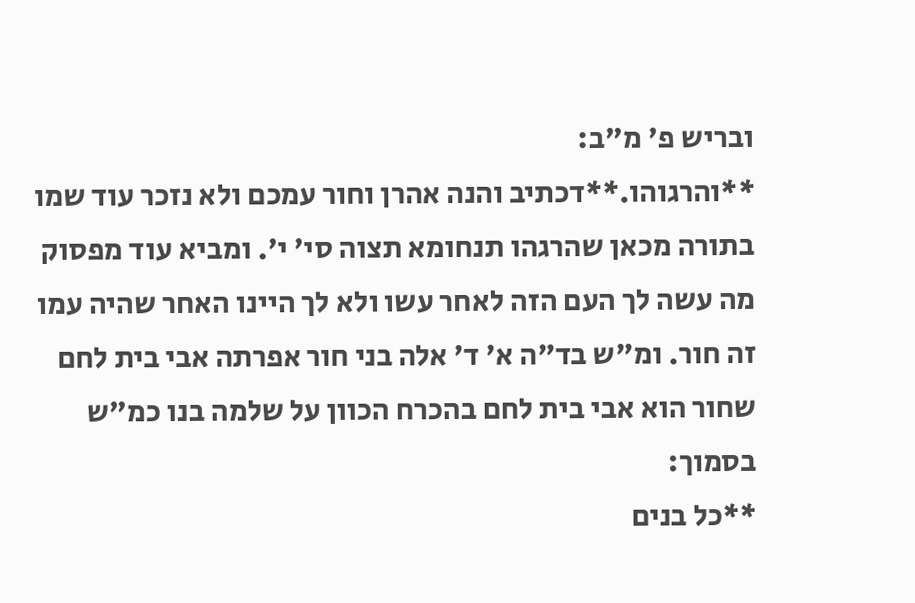ובריש פ' מ"ב:
**והרגוהו.**דכתיב והנה אהרן וחור עמכם ולא נזכר עוד שמו בתורה מכאן שהרגהו תנחומא תצוה סי' י'. ומביא עוד מפסוק מה עשה לך העם הזה לאחר עשו ולא לך היינו האחר שהיה עמו זה חור. ומ"ש בד"ה א' ד' אלה בני חור אפרתה אבי בית לחם שחור הוא אבי בית לחם בהכרח הכוון על שלמה בנו כמ"ש בסמוך:
**כל בנים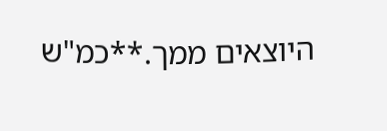היוצאים ממך.**כמ"ש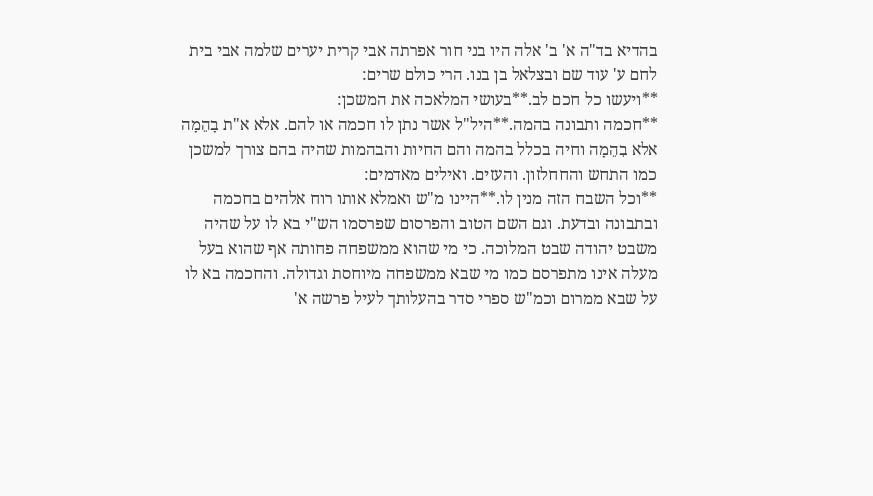בהדיא בד"ה א' ב' אלה היו בני חור אפרתה אבי קרית יערים שלמה אבי בית לחם ע' עוד שם ובצלאל בן בנו. הרי כולם שרים:
**ויעשו כל חכם לב.**בעושי המלאכה את המשכן:
**חכמה ותבונה בהמה.**היל"ל אשר נתן לו חכמה או להם. אלא א"ת בָהֵמָה אלא בִהֵמָה וחיה בכלל בהמה והם החיות והבהמות שהיה בהם צורך למשכן כמו התחש והחחלזון. והעזים. ואילים מאדמים:
**וכל השבח הזה מנין לו.**היינו מ"ש ואמלא אותו רוח אלהים בחכמה ובתבונה ובדעת. וגם השם הטוב והפרסום שפרסמו הש"י בא לו על שהיה משבט יהודה שבט המלוכה. כי מי שהוא ממשפחה פחותה אף שהוא בעל מעלה אינו מתפרסם כמו מי שבא ממשפחה מיוחסת וגדולה. והחכמה בא לו על שבא ממרום וכמ"ש ספרי סדר בהעלותך לעיל פרשה א'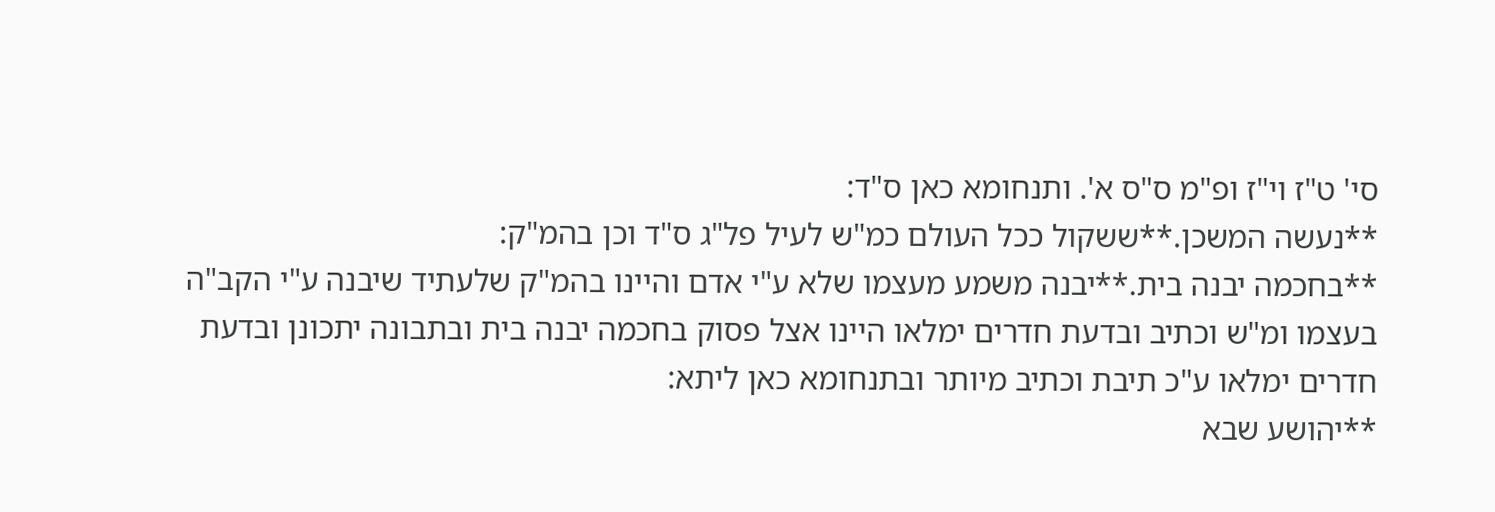סי' ט"ז וי"ז ופ"מ ס"ס א'. ותנחומא כאן ס"ד:
**נעשה המשכן.**ששקול ככל העולם כמ"ש לעיל פל"ג ס"ד וכן בהמ"ק:
**בחכמה יבנה בית.**יבנה משמע מעצמו שלא ע"י אדם והיינו בהמ"ק שלעתיד שיבנה ע"י הקב"ה בעצמו ומ"ש וכתיב ובדעת חדרים ימלאו היינו אצל פסוק בחכמה יבנה בית ובתבונה יתכונן ובדעת חדרים ימלאו ע"כ תיבת וכתיב מיותר ובתנחומא כאן ליתא:
**יהושע שבא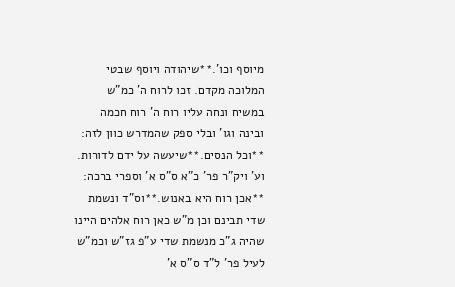מיוסף וכו'.**שיהודה ויוסף שבטי המלוכה מקדם. זכו לרוח ה' כמ"ש במשיח ונחה עליו רוח ה' רוח חכמה ובינה וגו' ובלי ספק שהמדרש כוון לזה:
**וכל הנסים.**שיעשה על ידם לדורות. וע' ויק"ר פר' כ"א ס"ס א' וספרי ברכה:
**אכן רוח היא באנוש.**וס"ד ונשמת שדי תבינם וכן מ"ש כאן רוח אלהים היינו שהיה ג"כ מנשמת שדי ע"פ גז"ש וכמ"ש לעיל פר' ל"ד ס"ס א'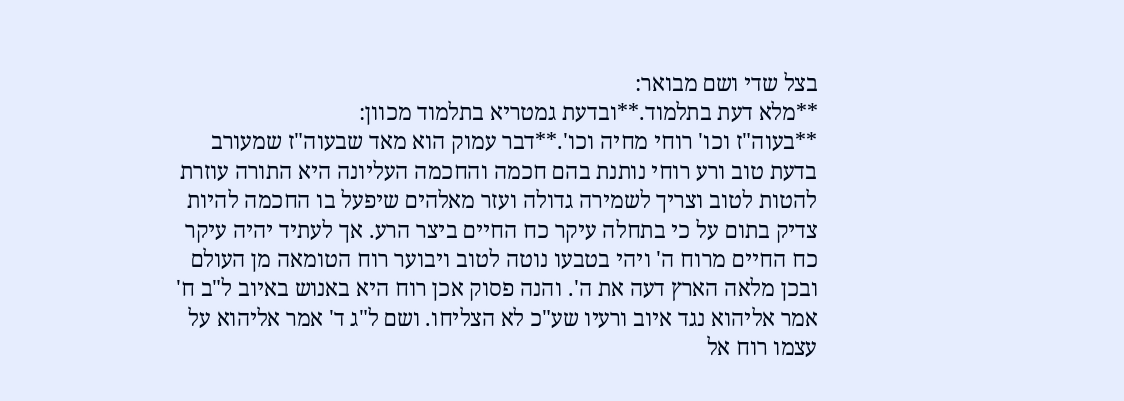בצל שדי ושם מבואר:
**מלא דעת בתלמוד.**ובדעת גמטריא בתלמוד מכוון:
**בעוה"ז וכו' רוחי מחיה וכו'.**דבר עמוק הוא מאד שבעוה"ז שמעורב בדעת טוב ורע רוחי נותנת בהם חכמה והחכמה העליונה היא התורה עוזרת להטות לטוב וצריך לשמירה גדולה ועזר מאלהים שיפעל בו החכמה להיות צדיק בתום על כי בתחלה עיקר כח החיים ביצר הרע. אך לעתיד יהיה עיקר כח החיים מרוח ה' ויהי בטבעו נוטה לטוב ויבוער רוח הטומאה מן העולם ובכן מלאה הארץ דעה את ה'. והנה פסוק אכן רוח היא באנוש באיוב ל"ב ח' אמר אליהוא נגד איוב ורעיו שע"כ לא הצליחו. ושם ל"ג ד' אמר אליהוא על עצמו רוח אל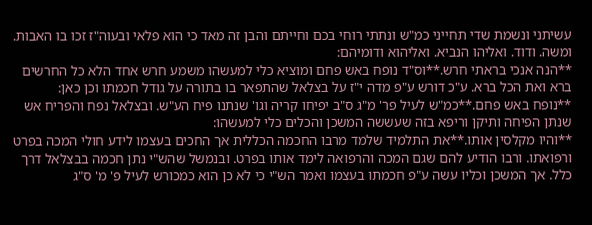עשיתני ונשמת שדי תחייני כמ"ש ונתתי רוחי בכם וחייתם והבן זה מאד כי הוא פלאי ובעוה"ז זכו בו האבות. ומשה. ודוד. ואליהו הנביא. ואליהוא ודומיהם:
**הנה אנכי בראתי חרש.**וס"ד נופח באש פחם ומוציא כלי למעשהו משמע חרש אחד הלא כל החרשים ברא ואת הכל ברא. ע"כ דורש ע"פ מדה י"ז על בצלאל שהתפאר בו בתורה על גודל חכמתו וכן כאן:
**נופח באש פחם.**כמ"ש לעיל פר' מ"ג ס"ב יפיחו קריה וגו' שנתנו פיח הע"ש. ובצלאל נפח והפריח אש שנתן הפיחה ותיקן וריפא בזה שעששה המשכן והכלים כלי למעשהו:
**והיו מקלסין אותו.**את התלמיד שלמד מרבו החכמה הכללית אך החכים בעצמו לידע חולי המכה בפרט ורפואתו. ורבו הודיע להם שגם המכה והרפואה לימד אותו בפרט. ובנמשל שהש"י נתן חכמה בבצלאל דרך כלל. אך המשכן וכליו עשה ע"פ חכמתו בעצמו ואמר הש"י כי לא כן הוא כמכורש לעיל פ' מ' ס"ג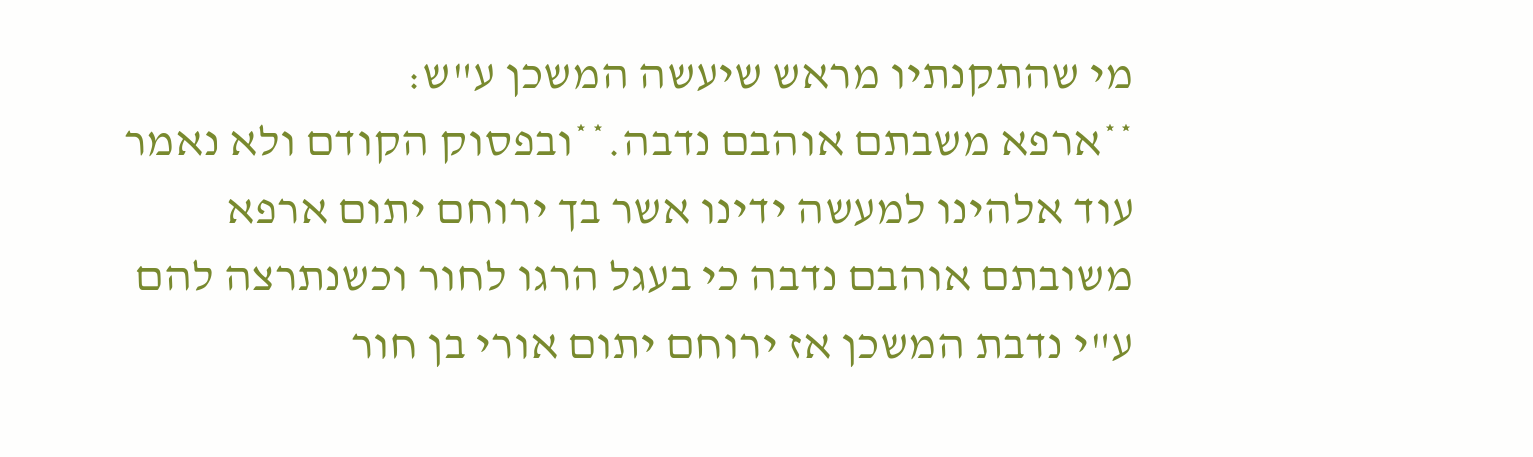מי שהתקנתיו מראש שיעשה המשכן ע"ש:
**ארפא משבתם אוהבם נדבה.**ובפסוק הקודם ולא נאמר עוד אלהינו למעשה ידינו אשר בך ירוחם יתום ארפא משובתם אוהבם נדבה כי בעגל הרגו לחור וכשנתרצה להם ע"י נדבת המשכן אז ירוחם יתום אורי בן חור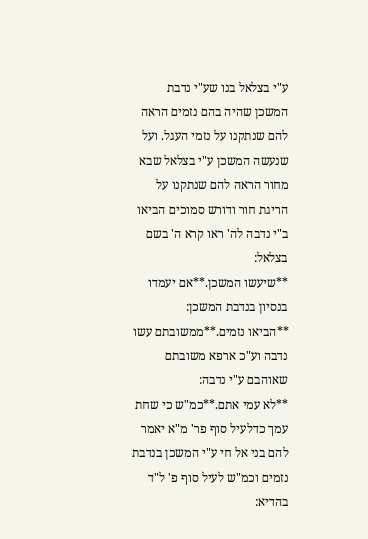ע"י בצלאל בנו שע"י נדבת המשכן שהיה בהם נזמים הראה להם שנתקנו על נזמי העגל. ועל שנעשה המשכן ע"י בצלאל שבא מחור הראה להם שנתקנו על הריגת חור ודורש סמוכים הביאו ב"י נדבה לה' ראו קרא ה' בשם בצלאל:
**שיעשו המשכן.**אם יעמדו בנסיון בנדבת המשכן:
**הביאו נזמים.**ממשובתם עשו נדבה וע"כ ארפא משובתם שאוהבם ע"י נדבה:
**לא עמי אתם.**כמ"ש כי שחת עמך כדלעיל סוף פר' מ"א יאמר להם בני אל חי ע"י המשכן בנדבת נזמים וכמ"ש לעיל סוף פ' ל"ד בהדיא: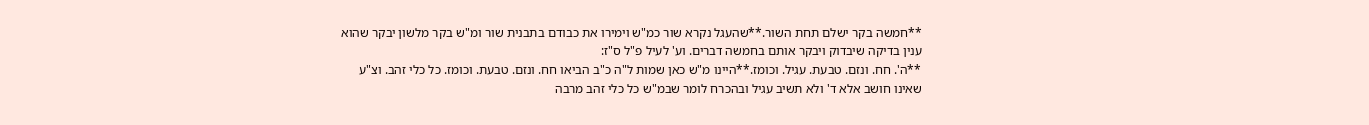**חמשה בקר ישלם תחת השור.**שהעגל נקרא שור כמ"ש וימירו את כבודם בתבנית שור ומ"ש בקר מלשון יבקר שהוא ענין בדיקה שיבדוק ויבקר אותם בחמשה דברים. וע' לעיל פ"ל ס"ז:
**ה'. חח. ונזם. טבעת. עגיל. וכומז.**היינו מ"ש כאן שמות ל"ה כ"ב הביאו חח. ונזם. טבעת. וכומז. כל כלי זהב. וצ"ע שאינו חושב אלא ד' ולא תשיב עגיל ובהכרח לומר שבמ"ש כל כלי זהב מרבה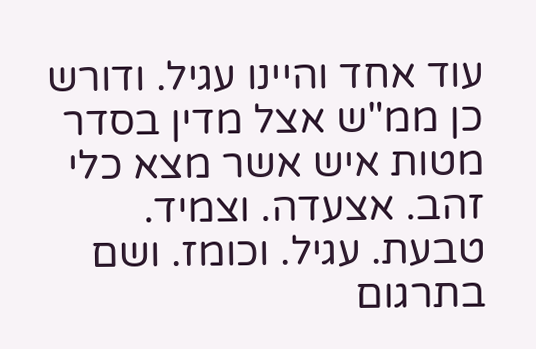עוד אחד והיינו עגיל. ודורש כן ממ"ש אצל מדין בסדר מטות איש אשר מצא כלי זהב. אצעדה. וצמיד. טבעת. עגיל. וכומז. ושם בתרגום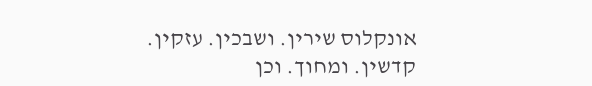אונקלוס שירין. ושבכין. עזקין. קדשין. ומחוך. וכן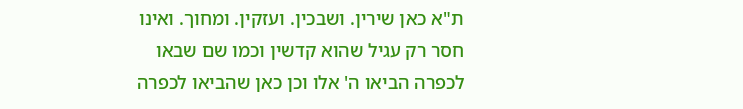ת"א כאן שירין. ושבכין. ועזקין. ומחוך. ואינו חסר רק עגיל שהוא קדשין וכמו שם שבאו לכפרה הביאו ה' אלו וכן כאן שהביאו לכפרה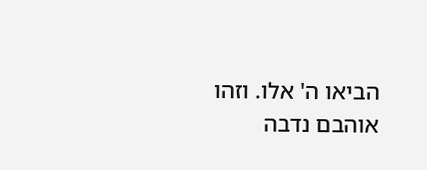הביאו ה' אלו. וזהו אוהבם נדבה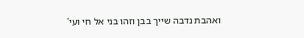ואהבת נדבה שייך בבן וזהו בני אל חי ועי'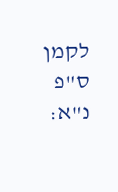לקמן ס"פ נ"א: